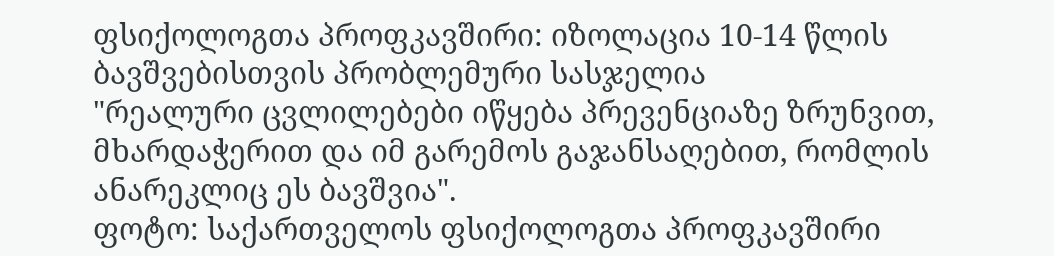ფსიქოლოგთა პროფკავშირი: იზოლაცია 10-14 წლის ბავშვებისთვის პრობლემური სასჯელია
"რეალური ცვლილებები იწყება პრევენციაზე ზრუნვით, მხარდაჭერით და იმ გარემოს გაჯანსაღებით, რომლის ანარეკლიც ეს ბავშვია".
ფოტო: საქართველოს ფსიქოლოგთა პროფკავშირი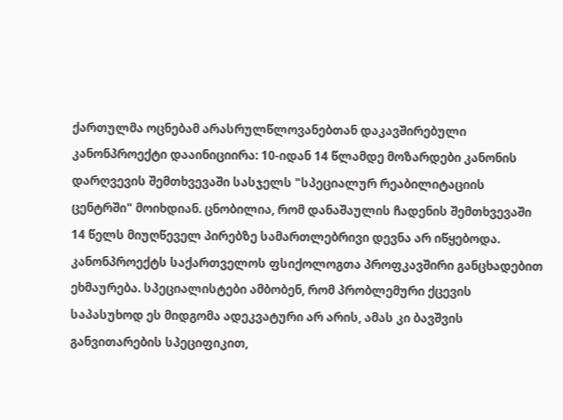ქართულმა ოცნებამ არასრულწლოვანებთან დაკავშირებული კანონპროექტი დააინიციირა: 10-იდან 14 წლამდე მოზარდები კანონის დარღვევის შემთხვევაში სასჯელს "სპეციალურ რეაბილიტაციის ცენტრში" მოიხდიან. ცნობილია, რომ დანაშაულის ჩადენის შემთხვევაში 14 წელს მიუღწეველ პირებზე სამართლებრივი დევნა არ იწყებოდა.
კანონპროექტს საქართველოს ფსიქოლოგთა პროფკავშირი განცხადებით ეხმაურება. სპეციალისტები ამბობენ, რომ პრობლემური ქცევის საპასუხოდ ეს მიდგომა ადეკვატური არ არის, ამას კი ბავშვის განვითარების სპეციფიკით,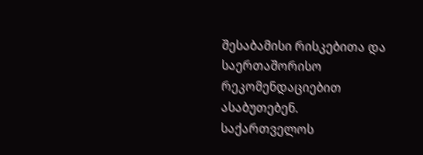შესაბამისი რისკებითა და საერთაშორისო რეკომენდაციებით ასაბუთებენ.
საქართველოს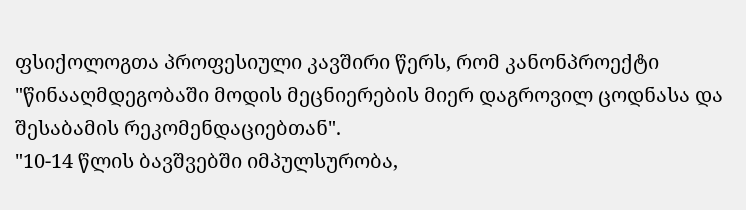ფსიქოლოგთა პროფესიული კავშირი წერს, რომ კანონპროექტი "წინააღმდეგობაში მოდის მეცნიერების მიერ დაგროვილ ცოდნასა და შესაბამის რეკომენდაციებთან".
"10-14 წლის ბავშვებში იმპულსურობა,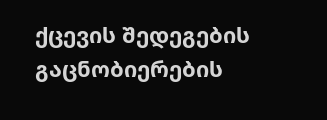ქცევის შედეგების გაცნობიერების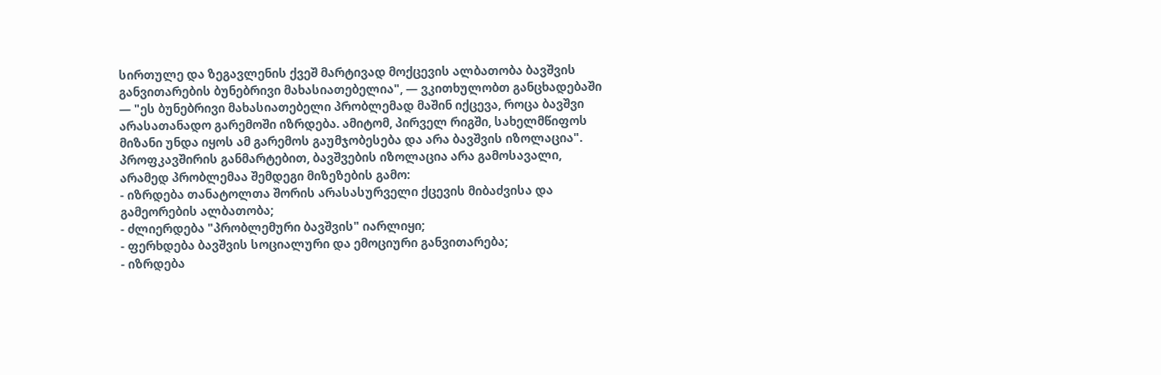სირთულე და ზეგავლენის ქვეშ მარტივად მოქცევის ალბათობა ბავშვის განვითარების ბუნებრივი მახასიათებელია", — ვკითხულობთ განცხადებაში — "ეს ბუნებრივი მახასიათებელი პრობლემად მაშინ იქცევა, როცა ბავშვი არასათანადო გარემოში იზრდება. ამიტომ, პირველ რიგში, სახელმწიფოს მიზანი უნდა იყოს ამ გარემოს გაუმჯობესება და არა ბავშვის იზოლაცია".
პროფკავშირის განმარტებით, ბავშვების იზოლაცია არა გამოსავალი, არამედ პრობლემაა შემდეგი მიზეზების გამო:
- იზრდება თანატოლთა შორის არასასურველი ქცევის მიბაძვისა და გამეორების ალბათობა;
- ძლიერდება "პრობლემური ბავშვის" იარლიყი;
- ფერხდება ბავშვის სოციალური და ემოციური განვითარება;
- იზრდება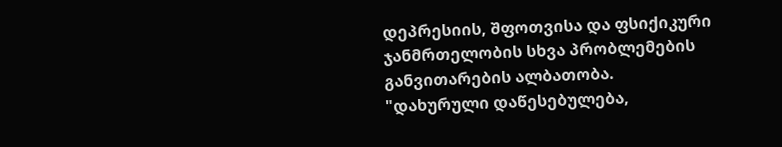დეპრესიის, შფოთვისა და ფსიქიკური ჯანმრთელობის სხვა პრობლემების განვითარების ალბათობა.
"დახურული დაწესებულება,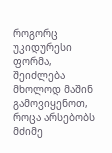როგორც უკიდურესი ფორმა, შეიძლება მხოლოდ მაშინ გამოვიყენოთ, როცა არსებობს მძიმე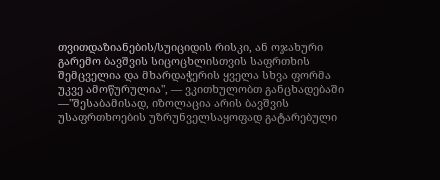თვითდაზიანების/სუიციდის რისკი, ან ოჯახური გარემო ბავშვის სიცოცხლისთვის საფრთხის შემცველია და მხარდაჭერის ყველა სხვა ფორმა უკვე ამოწურულია", — ვკითხულობთ განცხადებაში —"შესაბამისად, იზოლაცია არის ბავშვის უსაფრთხოების უზრუნველსაყოფად გატარებული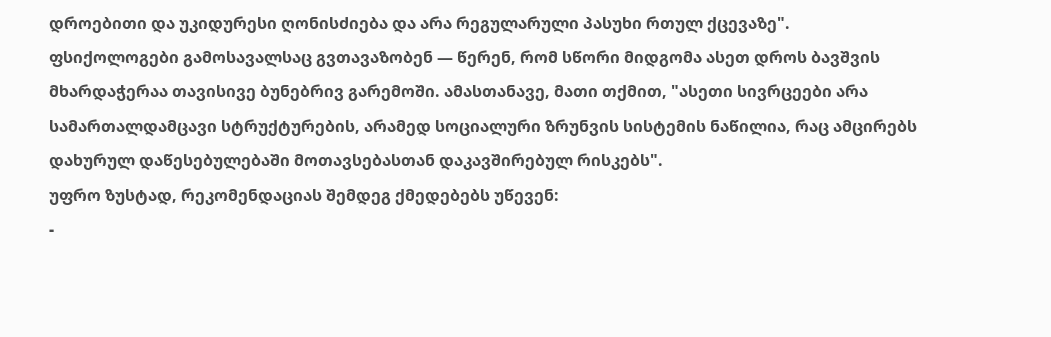დროებითი და უკიდურესი ღონისძიება და არა რეგულარული პასუხი რთულ ქცევაზე".
ფსიქოლოგები გამოსავალსაც გვთავაზობენ — წერენ, რომ სწორი მიდგომა ასეთ დროს ბავშვის მხარდაჭერაა თავისივე ბუნებრივ გარემოში. ამასთანავე, მათი თქმით, "ასეთი სივრცეები არა სამართალდამცავი სტრუქტურების, არამედ სოციალური ზრუნვის სისტემის ნაწილია, რაც ამცირებს დახურულ დაწესებულებაში მოთავსებასთან დაკავშირებულ რისკებს".
უფრო ზუსტად, რეკომენდაციას შემდეგ ქმედებებს უწევენ:
-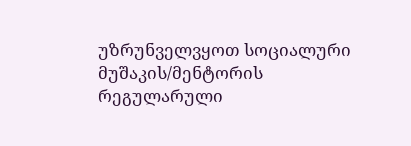უზრუნველვყოთ სოციალური მუშაკის/მენტორის რეგულარული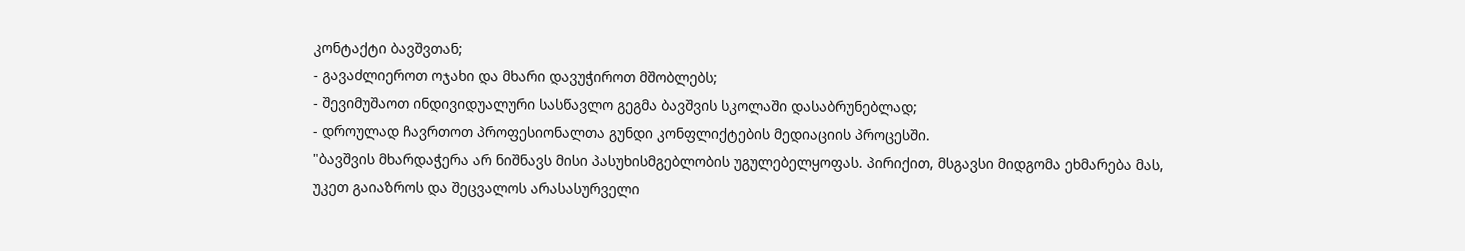კონტაქტი ბავშვთან;
- გავაძლიეროთ ოჯახი და მხარი დავუჭიროთ მშობლებს;
- შევიმუშაოთ ინდივიდუალური სასწავლო გეგმა ბავშვის სკოლაში დასაბრუნებლად;
- დროულად ჩავრთოთ პროფესიონალთა გუნდი კონფლიქტების მედიაციის პროცესში.
"ბავშვის მხარდაჭერა არ ნიშნავს მისი პასუხისმგებლობის უგულებელყოფას. პირიქით, მსგავსი მიდგომა ეხმარება მას, უკეთ გაიაზროს და შეცვალოს არასასურველი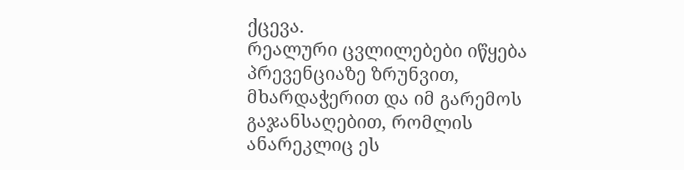ქცევა.
რეალური ცვლილებები იწყება პრევენციაზე ზრუნვით, მხარდაჭერით და იმ გარემოს გაჯანსაღებით, რომლის ანარეკლიც ეს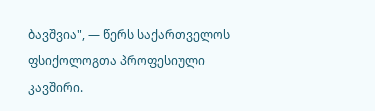ბავშვია", — წერს საქართველოს ფსიქოლოგთა პროფესიული კავშირი.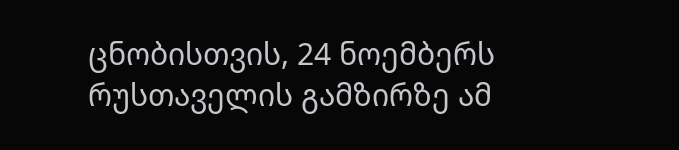ცნობისთვის, 24 ნოემბერს რუსთაველის გამზირზე ამ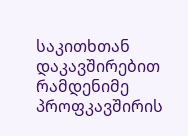საკითხთან დაკავშირებით რამდენიმე პროფკავშირის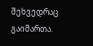შეხვედრაც გაიმართა.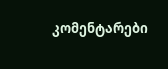კომენტარები